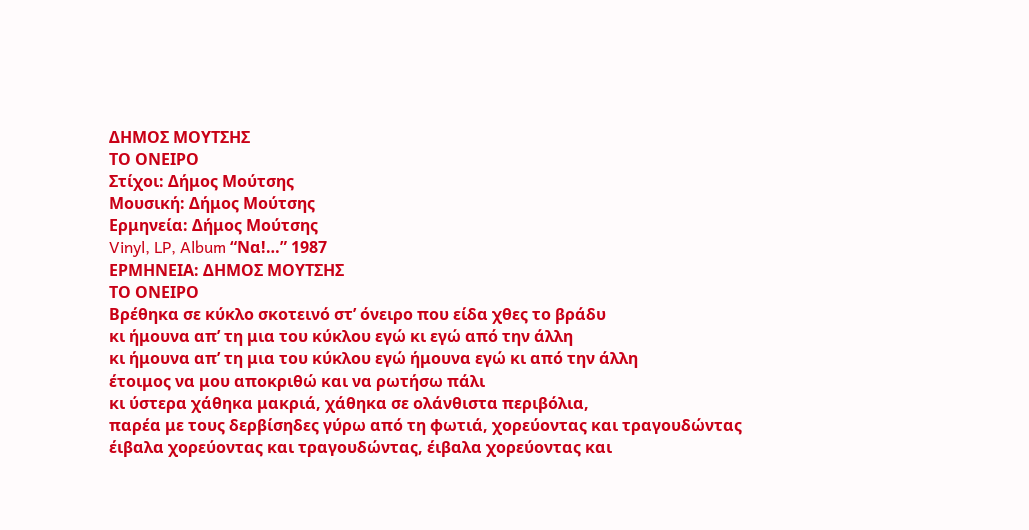ΔΗΜΟΣ ΜΟΥΤΣΗΣ
ΤΟ ΟΝΕΙΡΟ
Στίχοι: Δήμος Μούτσης
Μουσική: Δήμος Μούτσης
Ερμηνεία: Δήμος Μούτσης
Vinyl, LP, Album “Να!…” 1987
ΕΡΜΗΝΕΙΑ: ΔΗΜΟΣ ΜΟΥΤΣΗΣ
ΤΟ ΟΝΕΙΡΟ
Βρέθηκα σε κύκλο σκοτεινό στ’ όνειρο που είδα χθες το βράδυ
κι ήμουνα απ’ τη μια του κύκλου εγώ κι εγώ από την άλλη
κι ήμουνα απ’ τη μια του κύκλου εγώ ήμουνα εγώ κι από την άλλη
έτοιμος να μου αποκριθώ και να ρωτήσω πάλι
κι ύστερα χάθηκα μακριά, χάθηκα σε ολάνθιστα περιβόλια,
παρέα με τους δερβίσηδες γύρω από τη φωτιά, χορεύοντας και τραγουδώντας
έιβαλα χορεύοντας και τραγουδώντας, έιβαλα χορεύοντας και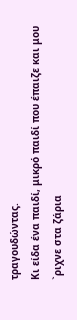τραγουδώντας.
Κι είδα ένα παιδί, μικρό παιδί που έπαιζε και μου `ριχνε στα ζάρια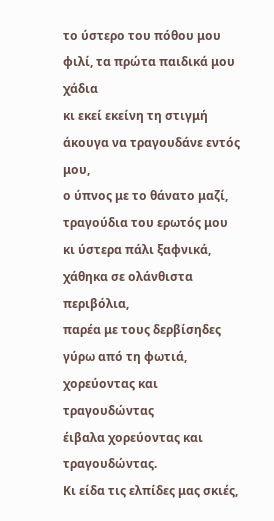το ύστερο του πόθου μου φιλί, τα πρώτα παιδικά μου χάδια
κι εκεί εκείνη τη στιγμή άκουγα να τραγουδάνε εντός μου,
ο ύπνος με το θάνατο μαζί, τραγούδια του ερωτός μου
κι ύστερα πάλι ξαφνικά, χάθηκα σε ολάνθιστα περιβόλια,
παρέα με τους δερβίσηδες γύρω από τη φωτιά, χορεύοντας και τραγουδώντας
έιβαλα χορεύοντας και τραγουδώντας.
Κι είδα τις ελπίδες μας σκιές,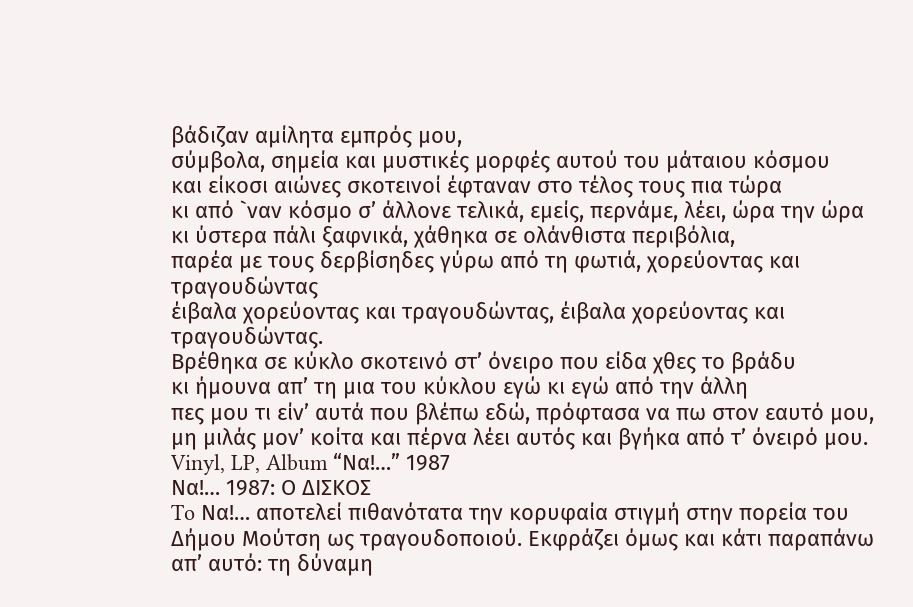βάδιζαν αμίλητα εμπρός μου,
σύμβολα, σημεία και μυστικές μορφές αυτού του μάταιου κόσμου
και είκοσι αιώνες σκοτεινοί έφταναν στο τέλος τους πια τώρα
κι από `ναν κόσμο σ’ άλλονε τελικά, εμείς, περνάμε, λέει, ώρα την ώρα
κι ύστερα πάλι ξαφνικά, χάθηκα σε ολάνθιστα περιβόλια,
παρέα με τους δερβίσηδες γύρω από τη φωτιά, χορεύοντας και τραγουδώντας
έιβαλα χορεύοντας και τραγουδώντας, έιβαλα χορεύοντας και τραγουδώντας.
Βρέθηκα σε κύκλο σκοτεινό στ’ όνειρο που είδα χθες το βράδυ
κι ήμουνα απ’ τη μια του κύκλου εγώ κι εγώ από την άλλη
πες μου τι είν’ αυτά που βλέπω εδώ, πρόφτασα να πω στον εαυτό μου,
μη μιλάς μον’ κοίτα και πέρνα λέει αυτός και βγήκα από τ’ όνειρό μου.
Vinyl, LP, Album “Να!…” 1987
Να!… 1987: Ο ΔΙΣΚΟΣ
To Να!… αποτελεί πιθανότατα την κορυφαία στιγμή στην πορεία του Δήμου Μούτση ως τραγουδοποιού. Εκφράζει όμως και κάτι παραπάνω απ’ αυτό: τη δύναμη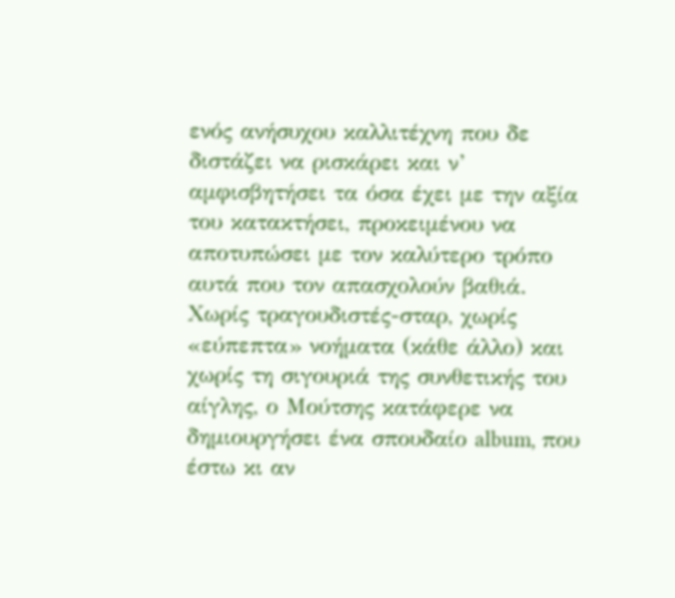ενός ανήσυχου καλλιτέχνη που δε διστάζει να ρισκάρει και ν’ αμφισβητήσει τα όσα έχει με την αξία του κατακτήσει, προκειμένου να αποτυπώσει με τον καλύτερο τρόπο αυτά που τον απασχολούν βαθιά.
Χωρίς τραγουδιστές-σταρ, χωρίς «εύπεπτα» νοήματα (κάθε άλλο) και χωρίς τη σιγουριά της συνθετικής του αίγλης, ο Μούτσης κατάφερε να δημιουργήσει ένα σπουδαίο album, που έστω κι αν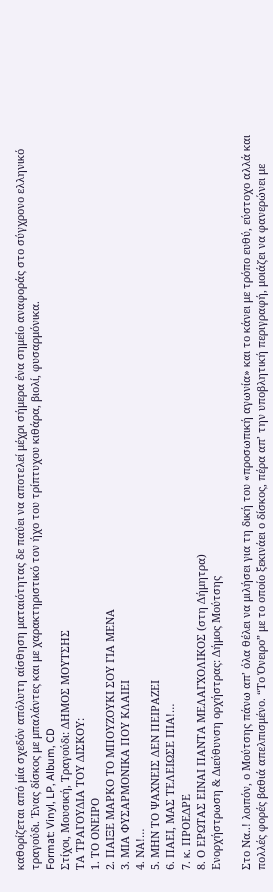καθορίζεται από μία σχεδόν απόλυτη αίσθηση ματαιότητας δε παύει να αποτελεί μέχρι σήμερα ένα σημείο αναφοράς στο σύγχρονο ελληνικό τραγούδι. Ένας δίσκος με μπαλάντες και με χαρακτηριστικό τον ήχο του τρίπτυχου κιθάρα, βιολί, φυσαρμόνικα.
Format: Vinyl, LP, Album, CD
Στίχοι, Μουσική, Τραγούδι: ΔΗΜΟΣ ΜΟΥΤΣΗΣ
ΤΑ ΤΡΑΓΟΥΔΙΑ ΤΟΥ ΔΙΣΚΟΥ:
1. ΤΟ ΟΝΕΙΡΟ
2. ΠΑΙΞΕ ΜΑΡΚΟ ΤΟ ΜΠΟΥΖΟΥΚΙ ΣΟΥ ΓΙΑ ΜΕΝΑ
3. ΜΙΑ ΦΥΣΑΡΜΟΝΙΚΑ ΠΟΥ ΚΛΑΙΕΙ
4. ΝΑ!…
5. ΜΗΝ ΤΟ ΨΑΧΝΕΙΣ ΔΕΝ ΠΕΙΡΑΖΕΙ
6. ΠΑΕΙ, ΜΑΣ ΤΕΛΕΙΩΣΕ ΠΙΑ!…
7. κ. ΠΡΟΕΔΡΕ
8. Ο ΕΡΩΤΑΣ ΕΙΝΑΙ ΠΑΝΤΑ ΜΕΛΑΓΧΟΛΙΚΟΣ (στη Δήμητρα)
Ενορχήστρωση & Διεύθυνση ορχήστρας: Δήμος Μούτσης

Στο Να..! λοιπόν, ο Μούτσης πάνω απ’ όλα θέλει να μιλήσει για τη δική του «προσωπική αγωνία» και το κάνει με τρόπο ευθύ, εύστοχο αλλά και πολλές φορές βαθιά απελπισμένο. “Το Όνειρο” με το οποίο ξεκινάει ο δίσκος, πέρα απ’ την υποβλητική περιγραφή, μοιάζει να φανερώνει με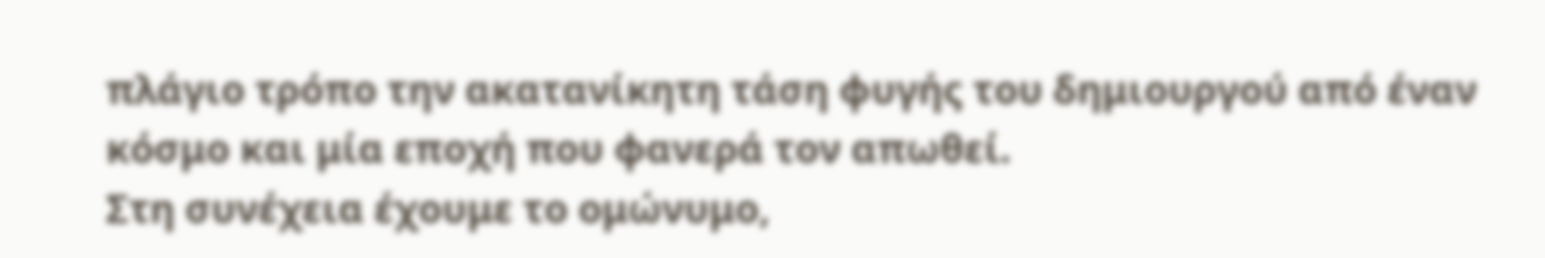πλάγιο τρόπο την ακατανίκητη τάση φυγής του δημιουργού από έναν κόσμο και μία εποχή που φανερά τον απωθεί.
Στη συνέχεια έχουμε το ομώνυμο,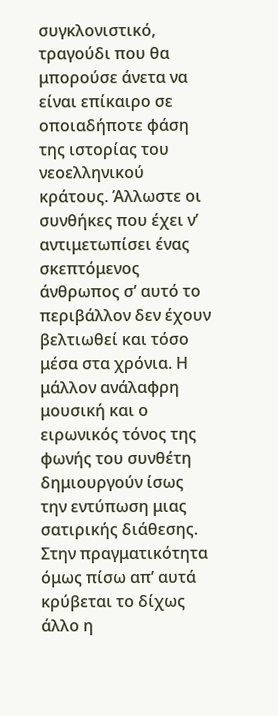συγκλονιστικό, τραγούδι που θα μπορούσε άνετα να είναι επίκαιρο σε οποιαδήποτε φάση της ιστορίας του νεοελληνικού κράτους. Άλλωστε οι συνθήκες που έχει ν’ αντιμετωπίσει ένας σκεπτόμενος άνθρωπος σ’ αυτό το περιβάλλον δεν έχουν βελτιωθεί και τόσο μέσα στα χρόνια. Η μάλλον ανάλαφρη μουσική και ο ειρωνικός τόνος της φωνής του συνθέτη δημιουργούν ίσως την εντύπωση μιας σατιρικής διάθεσης.
Στην πραγματικότητα όμως πίσω απ’ αυτά κρύβεται το δίχως άλλο η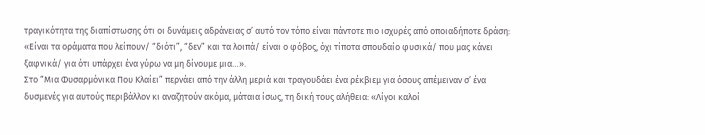τραγικότητα της διαπίστωσης ότι οι δυνάμεις αδράνειας σ’ αυτό τον τόπο είναι πάντοτε πιο ισχυρές από οποιαδήποτε δράση: «Είναι τα οράματα που λείπουν/ “διότι”, “δεν” και τα λοιπά/ είναι ο φόβος, όχι τίποτα σπουδαίο φυσικά/ που μας κάνει ξαφνικά/ για ότι υπάρχει ένα γύρω να μη δίνουμε μια…».
Στο “Μια Φυσαρμόνικα Που Κλαίει” περνάει από την άλλη μεριά και τραγουδάει ένα ρέκβιεμ για όσους απέμειναν σ’ ένα δυσμενές για αυτούς περιβάλλον κι αναζητούν ακόμα, μάταια ίσως, τη δική τους αλήθεια: «Λίγοι καλοί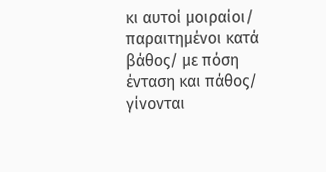κι αυτοί μοιραίοι/ παραιτημένοι κατά βάθος/ με πόση ένταση και πάθος/ γίνονται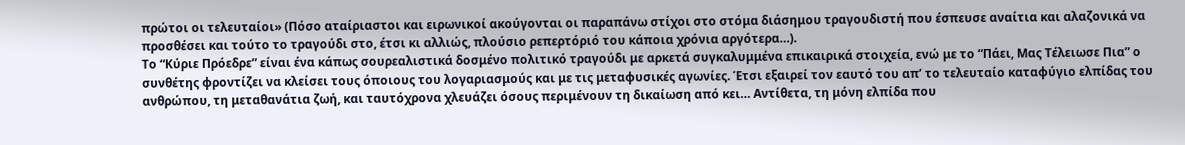πρώτοι οι τελευταίοι» (Πόσο αταίριαστοι και ειρωνικοί ακούγονται οι παραπάνω στίχοι στο στόμα διάσημου τραγουδιστή που έσπευσε αναίτια και αλαζονικά να προσθέσει και τούτο το τραγούδι στο, έτσι κι αλλιώς, πλούσιο ρεπερτόριό του κάποια χρόνια αργότερα…).
Το “Κύριε Πρόεδρε” είναι ένα κάπως σουρεαλιστικά δοσμένο πολιτικό τραγούδι με αρκετά συγκαλυμμένα επικαιρικά στοιχεία, ενώ με το “Πάει, Μας Τέλειωσε Πια” ο συνθέτης φροντίζει να κλείσει τους όποιους του λογαριασμούς και με τις μεταφυσικές αγωνίες. Έτσι εξαιρεί τον εαυτό του απ’ το τελευταίο καταφύγιο ελπίδας του ανθρώπου, τη μεταθανάτια ζωή, και ταυτόχρονα χλευάζει όσους περιμένουν τη δικαίωση από κει… Αντίθετα, τη μόνη ελπίδα που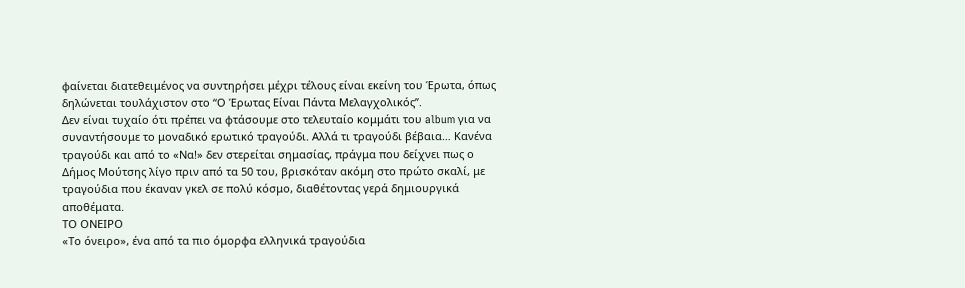φαίνεται διατεθειμένος να συντηρήσει μέχρι τέλους είναι εκείνη του Έρωτα, όπως δηλώνεται τουλάχιστον στο “Ο Έρωτας Είναι Πάντα Μελαγχολικός”.
Δεν είναι τυχαίο ότι πρέπει να φτάσουμε στο τελευταίο κομμάτι του album για να συναντήσουμε το μοναδικό ερωτικό τραγούδι. Αλλά τι τραγούδι βέβαια… Κανένα τραγούδι και από το «Να!» δεν στερείται σημασίας, πράγμα που δείχνει πως ο Δήμος Μούτσης λίγο πριν από τα 50 του, βρισκόταν ακόμη στο πρώτο σκαλί, με τραγούδια που έκαναν γκελ σε πολύ κόσμο, διαθέτοντας γερά δημιουργικά αποθέματα.
ΤΟ ΟΝΕΙΡΟ
«Το όνειρο», ένα από τα πιο όμορφα ελληνικά τραγούδια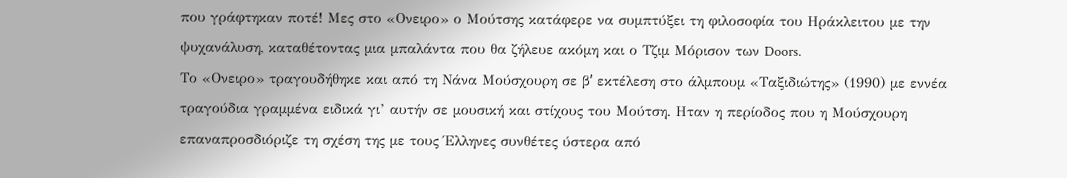που γράφτηκαν ποτέ! Μες στο «Ονειρο» ο Μούτσης κατάφερε να συμπτύξει τη φιλοσοφία του Ηράκλειτου με την ψυχανάλυση, καταθέτοντας μια μπαλάντα που θα ζήλευε ακόμη και ο Τζιμ Μόρισον των Doors.
Το «Ονειρο» τραγουδήθηκε και από τη Νάνα Μούσχουρη σε βʹ εκτέλεση στο άλμπουμ «Ταξιδιώτης» (1990) με εννέα τραγούδια γραμμένα ειδικά γι’ αυτήν σε μουσική και στίχους του Μούτση. Ηταν η περίοδος που η Μούσχουρη επαναπροσδιόριζε τη σχέση της με τους Έλληνες συνθέτες ύστερα από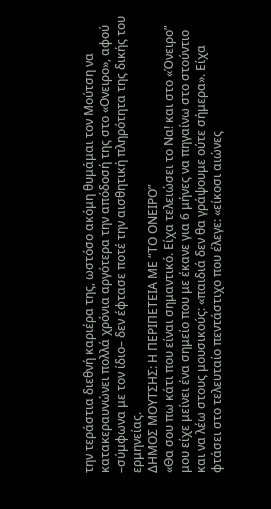την τεράστια διεθνή καριέρα της, ωστόσο ακόμη θυμάμαι τον Μούτση να κατακεραυνώνει πολλά χρόνια αργότερα την απόδοσή της στο «Ονειρο», αφού –σύμφωνα με τον ίδιο– δεν έφτασε ποτέ την αισθητική πληρότητα της δικής του ερμηνείας.
ΔΗΜΟΣ ΜΟΥΤΣΗΣ: Η ΠΕΡΙΠΕΤΕΙΑ ΜΕ “ΤΟ ΟΝΕΙΡΟ”
«Θα σου πω κάτι που είναι σημαντικό. Είχα τελειώσει το Να! και στο «Όνειρο” μου είχε μείνει ένα σημείο που με έκανε για 6 μήνες να πηγαίνω στο στούντιο και να λέω στους μουσικούς: «παιδιά δεν θα γράψουμε ούτε σήμερα». Είχα φτάσει στο τελευταίο πεντάστιχο που έλεγε: «είκοσι αιώνες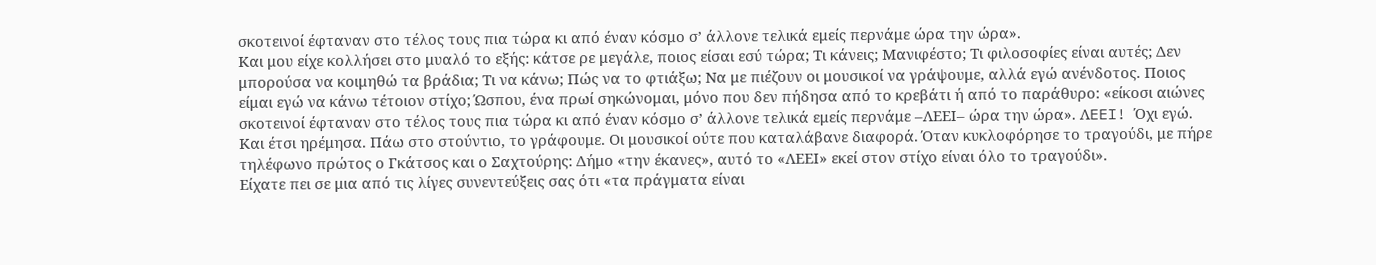σκοτεινοί έφταναν στο τέλος τους πια τώρα κι από έναν κόσμο σ’ άλλονε τελικά εμείς περνάμε ώρα την ώρα».
Και μου είχε κολλήσει στο μυαλό το εξής: κάτσε ρε μεγάλε, ποιος είσαι εσύ τώρα; Τι κάνεις; Μανιφέστο; Τι φιλοσοφίες είναι αυτές; Δεν μπορούσα να κοιμηθώ τα βράδια; Τι να κάνω; Πώς να το φτιάξω; Να με πιέζουν οι μουσικοί να γράψουμε, αλλά εγώ ανένδοτος. Ποιος είμαι εγώ να κάνω τέτοιον στίχο; Ώσπου, ένα πρωί σηκώνομαι, μόνο που δεν πήδησα από το κρεβάτι ή από το παράθυρο: «είκοσι αιώνες σκοτεινοί έφταναν στο τέλος τους πια τώρα κι από έναν κόσμο σ’ άλλονε τελικά εμείς περνάμε –ΛΕΕΙ– ώρα την ώρα». ΛEEI! Όχι εγώ.
Και έτσι ηρέμησα. Πάω στο στούντιο, το γράφουμε. Οι μουσικοί ούτε που καταλάβανε διαφορά. Όταν κυκλοφόρησε το τραγούδι, με πήρε τηλέφωνο πρώτος ο Γκάτσος και ο Σαχτούρης: Δήμο «την έκανες», αυτό το «ΛΕΕΙ» εκεί στον στίχο είναι όλο το τραγούδι».
Είχατε πει σε μια από τις λίγες συνεντεύξεις σας ότι «τα πράγματα είναι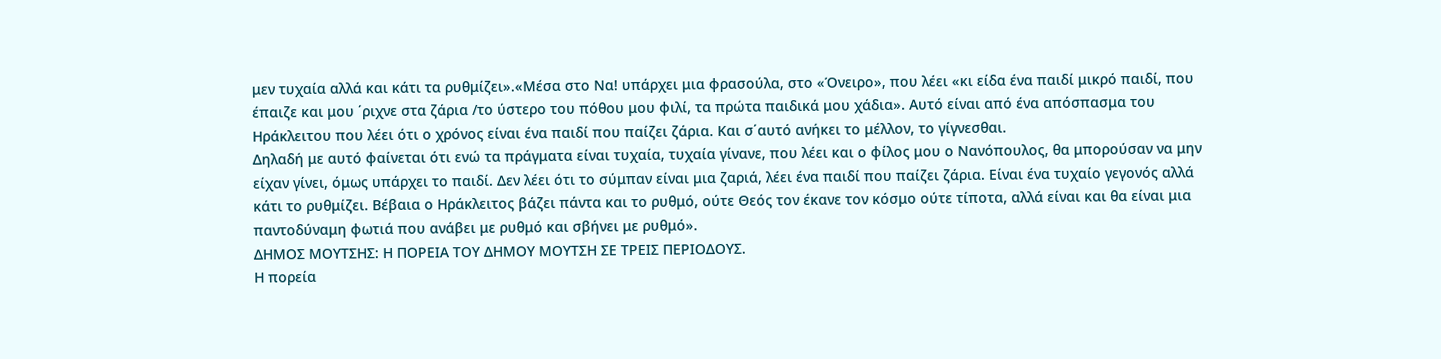μεν τυχαία αλλά και κάτι τα ρυθμίζει».«Μέσα στο Να! υπάρχει μια φρασούλα, στο «Όνειρο», που λέει «κι είδα ένα παιδί μικρό παιδί, που έπαιζε και μου ΄ριχνε στα ζάρια /το ύστερο του πόθου μου φιλί, τα πρώτα παιδικά μου χάδια». Αυτό είναι από ένα απόσπασμα του Ηράκλειτου που λέει ότι ο χρόνος είναι ένα παιδί που παίζει ζάρια. Και σ΄αυτό ανήκει το μέλλον, το γίγνεσθαι.
Δηλαδή με αυτό φαίνεται ότι ενώ τα πράγματα είναι τυχαία, τυχαία γίνανε, που λέει και ο φίλος μου ο Νανόπουλος, θα μπορούσαν να μην είχαν γίνει, όμως υπάρχει το παιδί. Δεν λέει ότι το σύμπαν είναι μια ζαριά, λέει ένα παιδί που παίζει ζάρια. Είναι ένα τυχαίο γεγονός αλλά κάτι το ρυθμίζει. Βέβαια ο Ηράκλειτος βάζει πάντα και το ρυθμό, ούτε Θεός τον έκανε τον κόσμο ούτε τίποτα, αλλά είναι και θα είναι μια παντοδύναμη φωτιά που ανάβει με ρυθμό και σβήνει με ρυθμό».
ΔΗΜΟΣ ΜΟΥΤΣΗΣ: Η ΠΟΡΕΙΑ ΤΟΥ ΔΗΜΟΥ ΜΟΥΤΣΗ ΣΕ ΤΡΕΙΣ ΠΕΡΙΟΔΟΥΣ.
Η πορεία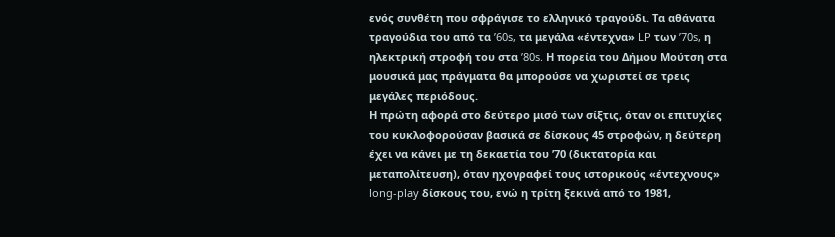ενός συνθέτη που σφράγισε το ελληνικό τραγούδι. Τα αθάνατα τραγούδια του από τα ’60s, τα μεγάλα «έντεχνα» LP των ’70s, η ηλεκτρική στροφή του στα ’80s. Η πορεία του Δήμου Μούτση στα μουσικά μας πράγματα θα μπορούσε να χωριστεί σε τρεις μεγάλες περιόδους.
Η πρώτη αφορά στο δεύτερο μισό των σίξτις, όταν οι επιτυχίες του κυκλοφορούσαν βασικά σε δίσκους 45 στροφών, η δεύτερη έχει να κάνει με τη δεκαετία του ’70 (δικτατορία και μεταπολίτευση), όταν ηχογραφεί τους ιστορικούς «έντεχνους» long-play δίσκους του, ενώ η τρίτη ξεκινά από το 1981,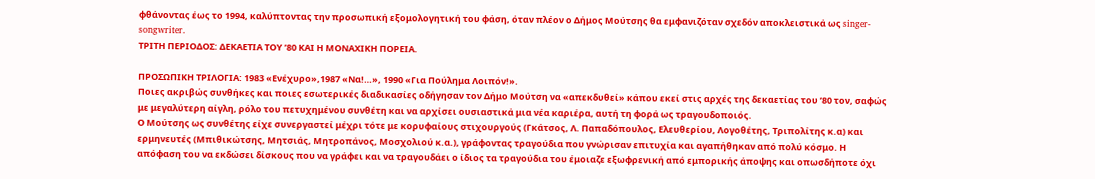φθάνοντας έως το 1994, καλύπτοντας την προσωπική εξομολογητική του φάση, όταν πλέον ο Δήμος Μούτσης θα εμφανιζόταν σχεδόν αποκλειστικά ως singer-songwriter.
ΤΡΙΤΗ ΠΕΡΙΟΔΟΣ: ΔΕΚΑΕΤΙΑ ΤΟΥ ’80 ΚΑΙ Η ΜΟΝΑΧΙΚΗ ΠΟΡΕΙΑ.

ΠΡΟΣΩΠΙΚΗ ΤΡΙΛΟΓΙΑ: 1983 «Ενέχυρο»,1987 «Να!…», 1990 «Για Πούλημα Λοιπόν!».
Ποιες ακριβώς συνθήκες και ποιες εσωτερικές διαδικασίες οδήγησαν τον Δήμο Μούτση να «απεκδυθεί» κάπου εκεί στις αρχές της δεκαετίας του ’80 τον, σαφώς με μεγαλύτερη αίγλη, ρόλο του πετυχημένου συνθέτη και να αρχίσει ουσιαστικά μια νέα καριέρα, αυτή τη φορά ως τραγουδοποιός.
Ο Μούτσης ως συνθέτης είχε συνεργαστεί μέχρι τότε με κορυφαίους στιχουργούς (Γκάτσος, Λ. Παπαδόπουλος, Ελευθερίου, Λογοθέτης, Τριπολίτης κ.α) και ερμηνευτές (Μπιθικώτσης, Μητσιάς, Μητροπάνος, Μοσχολιού κ.α.), γράφοντας τραγούδια που γνώρισαν επιτυχία και αγαπήθηκαν από πολύ κόσμο. Η απόφαση του να εκδώσει δίσκους που να γράφει και να τραγουδάει ο ίδιος τα τραγούδια του έμοιαζε εξωφρενική από εμπορικής άποψης και οπωσδήποτε όχι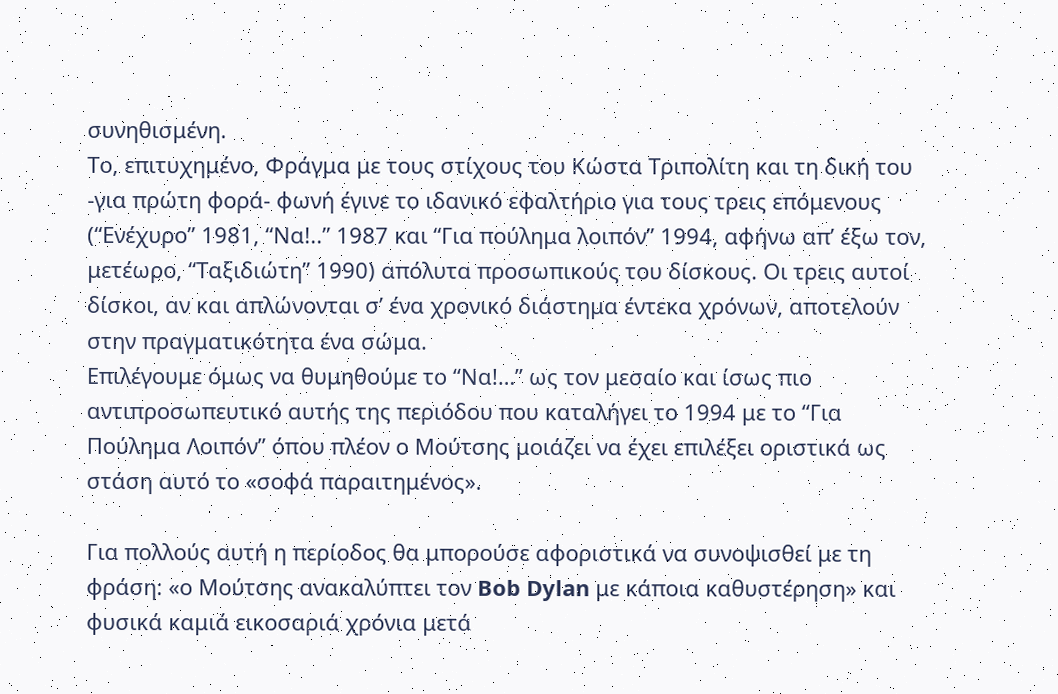συνηθισμένη.
Το, επιτυχημένο, Φράγμα με τους στίχους του Κώστα Τριπολίτη και τη δική του -για πρώτη φορά- φωνή έγινε το ιδανικό εφαλτήριο για τους τρεις επόμενους (“Ενέχυρο” 1981, “Να!..” 1987 και “Για πούλημα λοιπόν” 1994, αφήνω απ’ έξω τον, μετέωρο, “Ταξιδιώτη” 1990) απόλυτα προσωπικούς του δίσκους. Οι τρεις αυτοί δίσκοι, αν και απλώνονται σ’ ένα χρονικό διάστημα έντεκα χρόνων, αποτελούν στην πραγματικότητα ένα σώμα.
Επιλέγουμε όμως να θυμηθούμε το “Να!…” ως τον μεσαίο και ίσως πιο αντιπροσωπευτικό αυτής της περιόδου που καταλήγει το 1994 με το “Για Πούλημα Λοιπόν” όπου πλέον ο Μούτσης μοιάζει να έχει επιλέξει οριστικά ως στάση αυτό το «σοφά παραιτημένος».

Για πολλούς αυτή η περίοδος θα μπορούσε αφοριστικά να συνοψισθεί με τη φράση: «ο Μούτσης ανακαλύπτει τον Bob Dylan με κάποια καθυστέρηση» και φυσικά καμιά εικοσαριά χρόνια μετά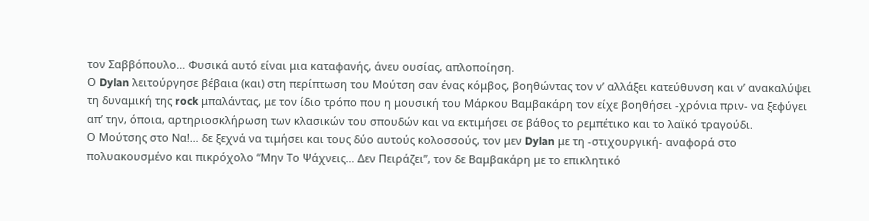τον Σαββόπουλο… Φυσικά αυτό είναι μια καταφανής, άνευ ουσίας, απλοποίηση.
Ο Dylan λειτούργησε βέβαια (και) στη περίπτωση του Μούτση σαν ένας κόμβος, βοηθώντας τον ν’ αλλάξει κατεύθυνση και ν’ ανακαλύψει τη δυναμική της rock μπαλάντας, με τον ίδιο τρόπο που η μουσική του Μάρκου Βαμβακάρη τον είχε βοηθήσει -χρόνια πριν- να ξεφύγει απ’ την, όποια, αρτηριοσκλήρωση των κλασικών του σπουδών και να εκτιμήσει σε βάθος το ρεμπέτικο και το λαϊκό τραγούδι.
Ο Μούτσης στο Να!… δε ξεχνά να τιμήσει και τους δύο αυτούς κολοσσούς, τον μεν Dylan με τη -στιχουργική- αναφορά στο πολυακουσμένο και πικρόχολο “Μην Το Ψάχνεις… Δεν Πειράζει”, τον δε Βαμβακάρη με το επικλητικό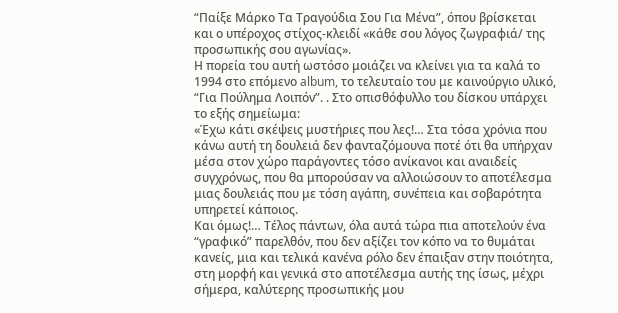“Παίξε Μάρκο Τα Τραγούδια Σου Για Μένα”, όπου βρίσκεται και ο υπέροχος στίχος-κλειδί «κάθε σου λόγος ζωγραφιά/ της προσωπικής σου αγωνίας».
Η πορεία του αυτή ωστόσο μοιάζει να κλείνει για τα καλά το 1994 στο επόμενο album, το τελευταίο του με καινούργιο υλικό, “Για Πούλημα Λοιπόν”. . Στο οπισθόφυλλο του δίσκου υπάρχει το εξής σημείωμα:
«Έχω κάτι σκέψεις μυστήριες που λες!… Στα τόσα χρόνια που κάνω αυτή τη δουλειά δεν φανταζόμουνα ποτέ ότι θα υπήρχαν μέσα στον χώρο παράγοντες τόσο ανίκανοι και αναιδείς συγχρόνως, που θα μπορούσαν να αλλοιώσουν το αποτέλεσμα μιας δουλειάς που με τόση αγάπη, συνέπεια και σοβαρότητα υπηρετεί κάποιος.
Και όμως!… Τέλος πάντων, όλα αυτά τώρα πια αποτελούν ένα “γραφικό” παρελθόν, που δεν αξίζει τον κόπο να το θυμάται κανείς, μια και τελικά κανένα ρόλο δεν έπαιξαν στην ποιότητα, στη μορφή και γενικά στο αποτέλεσμα αυτής της ίσως, μέχρι σήμερα, καλύτερης προσωπικής μου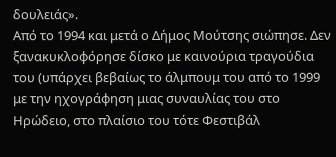δουλειάς».
Από το 1994 και μετά ο Δήμος Μούτσης σιώπησε. Δεν ξανακυκλοφόρησε δίσκο με καινούρια τραγούδια του (υπάρχει βεβαίως το άλμπουμ του από το 1999 με την ηχογράφηση μιας συναυλίας του στο Ηρώδειο, στο πλαίσιο του τότε Φεστιβάλ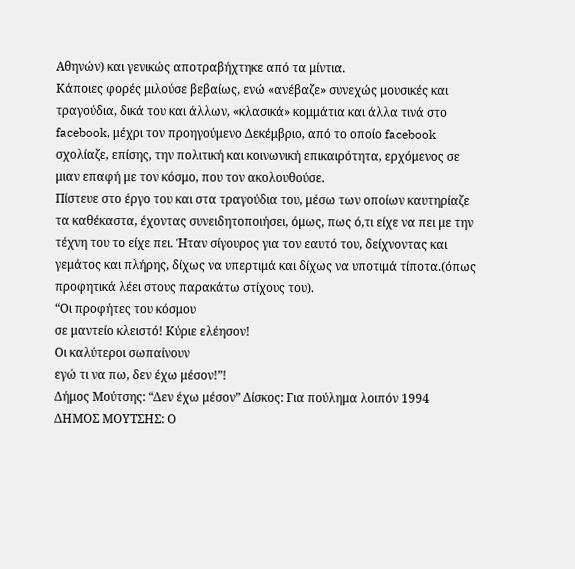Αθηνών) και γενικώς αποτραβήχτηκε από τα μίντια.
Κάποιες φορές μιλούσε βεβαίως, ενώ «ανέβαζε» συνεχώς μουσικές και τραγούδια, δικά του και άλλων, «κλασικά» κομμάτια και άλλα τινά στο facebook, μέχρι τον προηγούμενο Δεκέμβριο, από το οποίο facebook σχολίαζε, επίσης, την πολιτική και κοινωνική επικαιρότητα, ερχόμενος σε μιαν επαφή με τον κόσμο, που τον ακολουθούσε.
Πίστευε στο έργο του και στα τραγούδια του, μέσω των οποίων καυτηρίαζε τα καθέκαστα, έχοντας συνειδητοποιήσει, όμως, πως ό,τι είχε να πει με την τέχνη του το είχε πει. Ήταν σίγουρος για τον εαυτό του, δείχνοντας και γεμάτος και πλήρης, δίχως να υπερτιμά και δίχως να υποτιμά τίποτα.(όπως προφητικά λέει στους παρακάτω στίχους του).
“Οι προφήτες του κόσμου
σε μαντείο κλειστό! Κύριε ελέησον!
Οι καλύτεροι σωπαίνουν
εγώ τι να πω, δεν έχω μέσον!”!
Δήμος Μούτσης: “Δεν έχω μέσον” Δίσκος: Για πούλημα λοιπόν 1994
ΔΗΜΟΣ ΜΟΥΤΣΗΣ: Ο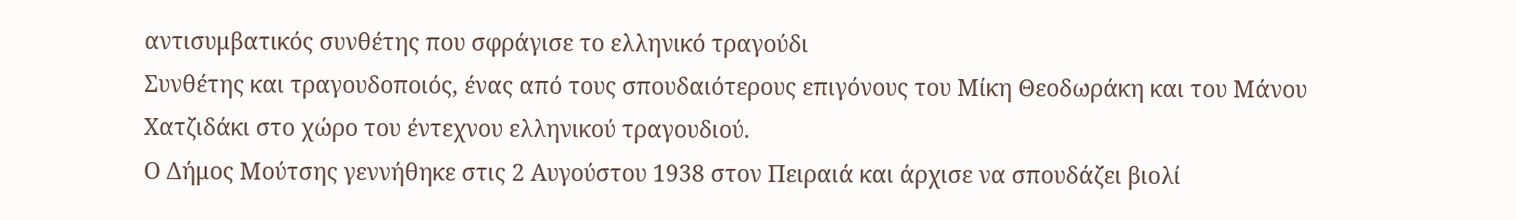αντισυμβατικός συνθέτης που σφράγισε το ελληνικό τραγούδι
Συνθέτης και τραγουδοποιός, ένας από τους σπουδαιότερους επιγόνους του Μίκη Θεοδωράκη και του Μάνου Χατζιδάκι στο χώρο του έντεχνου ελληνικού τραγουδιού.
Ο Δήμος Μούτσης γεννήθηκε στις 2 Αυγούστου 1938 στον Πειραιά και άρχισε να σπουδάζει βιολί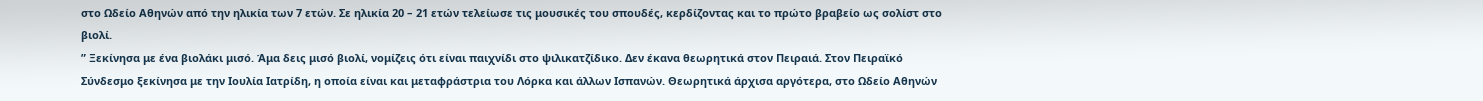στο Ωδείο Αθηνών από την ηλικία των 7 ετών. Σε ηλικία 20 – 21 ετών τελείωσε τις μουσικές του σπουδές, κερδίζοντας και το πρώτο βραβείο ως σολίστ στο βιολί.
” Ξεκίνησα με ένα βιολάκι μισό. Άμα δεις μισό βιολί, νομίζεις ότι είναι παιχνίδι στο ψιλικατζίδικο. Δεν έκανα θεωρητικά στον Πειραιά. Στον Πειραϊκό Σύνδεσμο ξεκίνησα με την Ιουλία Ιατρίδη, η οποία είναι και μεταφράστρια του Λόρκα και άλλων Ισπανών. Θεωρητικά άρχισα αργότερα, στο Ωδείο Αθηνών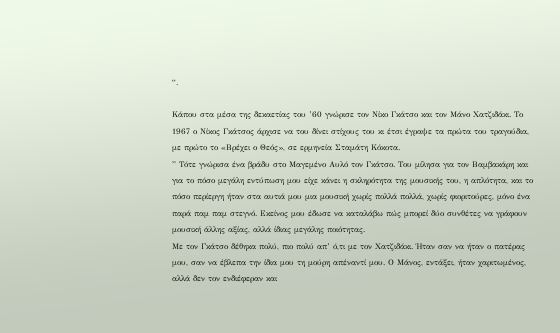“.

Κάπου στα μέσα της δεκαετίας του ’60 γνώρισε τον Νίκο Γκάτσο και τον Μάνο Χατζιδάκι. Το 1967 ο Νίκος Γκάτσος άρχισε να του δίνει στίχους του κι έτσι έγραψε τα πρώτα του τραγούδια, με πρώτο το «Βρέχει ο Θεός», σε ερμηνεία Σταμάτη Κόκοτα.
” Τότε γνώρισα ένα βράδυ στο Μαγεμένο Αυλό τον Γκάτσο. Του μίλησα για τον Βαμβακάρη και για το πόσο μεγάλη εντύπωση μου είχε κάνει η σκληρότητα της μουσικής του, η απλότητα, και το πόσο περίεργη ήταν στα αυτιά μου μια μουσική χωρίς πολλά πολλά, χωρίς φιοριτούρες, μόνο ένα παρά παμ παμ στεγνό. Εκείνος μου έδωσε να καταλάβω πώς μπορεί δύο συνθέτες να γράφουν μουσική άλλης αξίας, αλλά ίδιας μεγάλης ποιότητας.
Με τον Γκάτσο δέθηκα πολύ, πιο πολύ απ’ ό,τι με τον Χατζιδάκι. Ήταν σαν να ήταν ο πατέρας μου, σαν να έβλεπα την ίδια μου τη μούρη απέναντί μου. Ο Μάνος, εντάξει, ήταν χαριτωμένος, αλλά δεν τον ενδιέφεραν και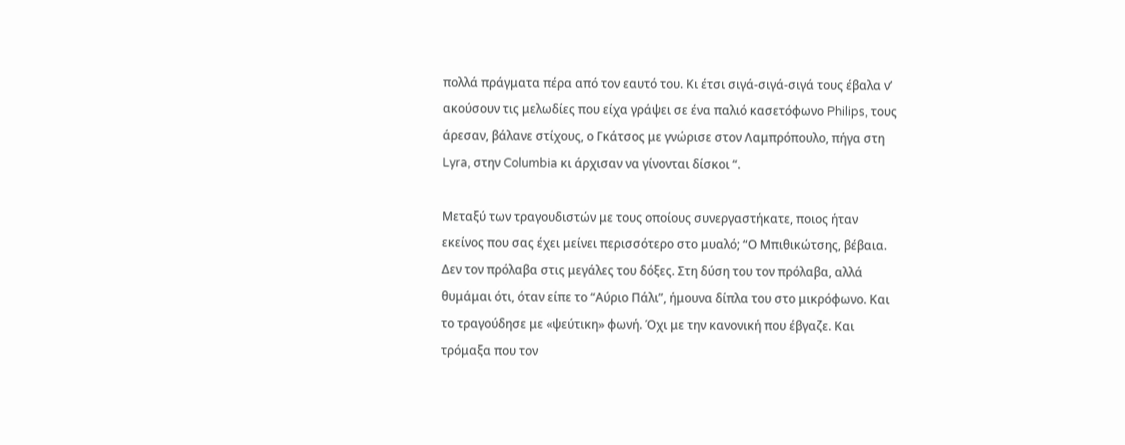πολλά πράγματα πέρα από τον εαυτό του. Κι έτσι σιγά-σιγά-σιγά τους έβαλα ν’ ακούσουν τις μελωδίες που είχα γράψει σε ένα παλιό κασετόφωνο Philips, τους άρεσαν, βάλανε στίχους, ο Γκάτσος με γνώρισε στον Λαμπρόπουλο, πήγα στη Lyra, στην Columbia κι άρχισαν να γίνονται δίσκοι “.

Μεταξύ των τραγουδιστών με τους οποίους συνεργαστήκατε, ποιος ήταν εκείνος που σας έχει μείνει περισσότερο στο μυαλό; “Ο Μπιθικώτσης, βέβαια. Δεν τον πρόλαβα στις μεγάλες του δόξες. Στη δύση του τον πρόλαβα, αλλά θυμάμαι ότι, όταν είπε το “Αύριο Πάλι”, ήμουνα δίπλα του στο μικρόφωνο. Και το τραγούδησε με «ψεύτικη» φωνή. Όχι με την κανονική που έβγαζε. Και τρόμαξα που τον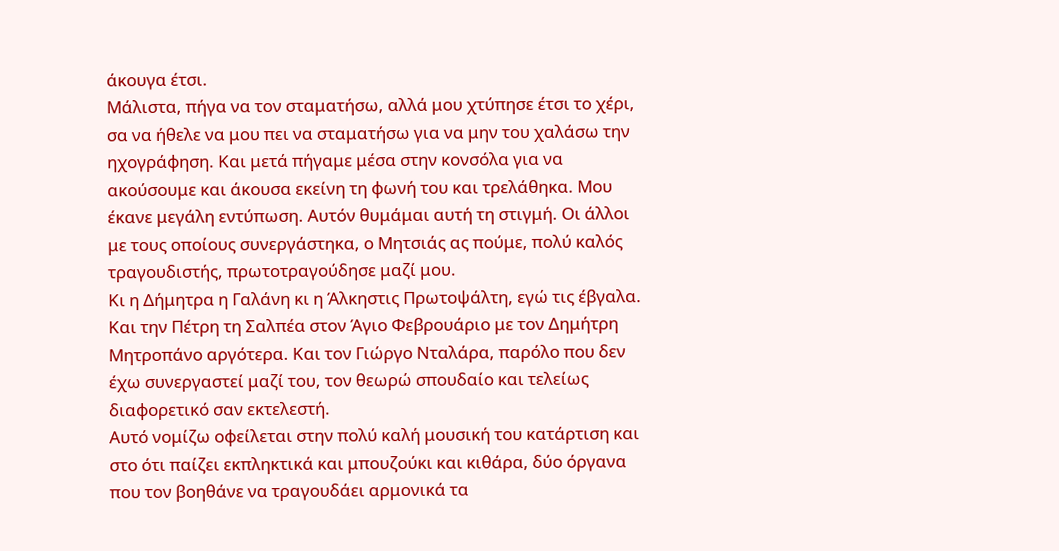άκουγα έτσι.
Μάλιστα, πήγα να τον σταματήσω, αλλά μου χτύπησε έτσι το χέρι, σα να ήθελε να μου πει να σταματήσω για να μην του χαλάσω την ηχογράφηση. Και μετά πήγαμε μέσα στην κονσόλα για να ακούσουμε και άκουσα εκείνη τη φωνή του και τρελάθηκα. Μου έκανε μεγάλη εντύπωση. Αυτόν θυμάμαι αυτή τη στιγμή. Οι άλλοι με τους οποίους συνεργάστηκα, ο Μητσιάς ας πούμε, πολύ καλός τραγουδιστής, πρωτοτραγούδησε μαζί μου.
Κι η Δήμητρα η Γαλάνη κι η Άλκηστις Πρωτοψάλτη, εγώ τις έβγαλα. Και την Πέτρη τη Σαλπέα στον Άγιο Φεβρουάριο με τον Δημήτρη Μητροπάνο αργότερα. Και τον Γιώργο Νταλάρα, παρόλο που δεν έχω συνεργαστεί μαζί του, τον θεωρώ σπουδαίο και τελείως διαφορετικό σαν εκτελεστή.
Αυτό νομίζω οφείλεται στην πολύ καλή μουσική του κατάρτιση και στο ότι παίζει εκπληκτικά και μπουζούκι και κιθάρα, δύο όργανα που τον βοηθάνε να τραγουδάει αρμονικά τα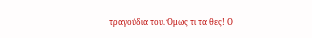τραγούδια του. Όμως τι τα θες! Ο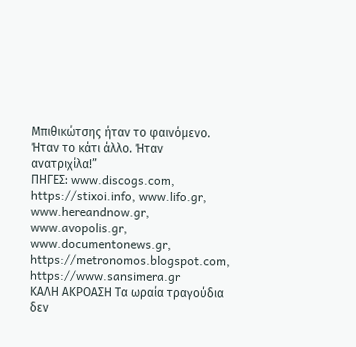Μπιθικώτσης ήταν το φαινόμενο. Ήταν το κάτι άλλο. Ήταν ανατριχίλα!”
ΠΗΓΕΣ: www.discogs.com, https://stixoi.info, www.lifo.gr, www.hereandnow.gr, www.avopolis.gr, www.documentonews.gr, https://metronomos.blogspot.com, https://www.sansimera.gr
ΚΑΛΗ ΑΚΡΟΑΣΗ Τα ωραία τραγούδια δεν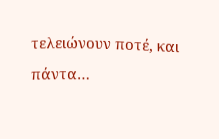τελειώνουν ποτέ, και πάντα…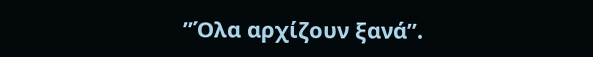”Όλα αρχίζουν ξανά”.